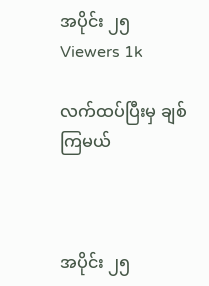အပိုင်း ၂၅
Viewers 1k

လက်ထပ်ပြီးမှ ချစ်ကြမယ်



အပိုင်း ၂၅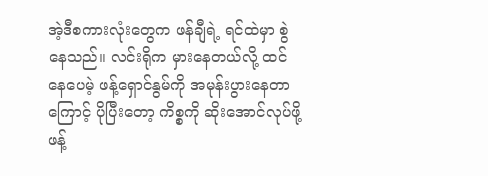အဲ့ဒီစကားလုံးတွေက ဖန်ချီရဲ့ ရင်ထဲမှာ စွဲနေသည်။ လင်းရိုက မှားနေတယ်လို့ ထင်နေပေမဲ့ ဖန့်ရှောင်နွမ်ကို အမုန်းပွားနေတာကြောင့် ပိုပြီးတော့ ကိစ္စကို ဆိုးအောင်လုပ်ဖို့ ဖန့်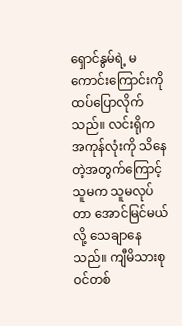ရှောင်နွမ်ရဲ့ မကောင်းကြောင်းကို ထပ်ပြောလိုက်သည်။ လင်းရိုက အကုန်လုံးကို သိနေတဲ့အတွက်ကြောင့် သူမက သူမလုပ်တာ အောင်မြင်မယ်လို့ သေချာနေသည်။ ကျီမိသားစုဝင်တစ်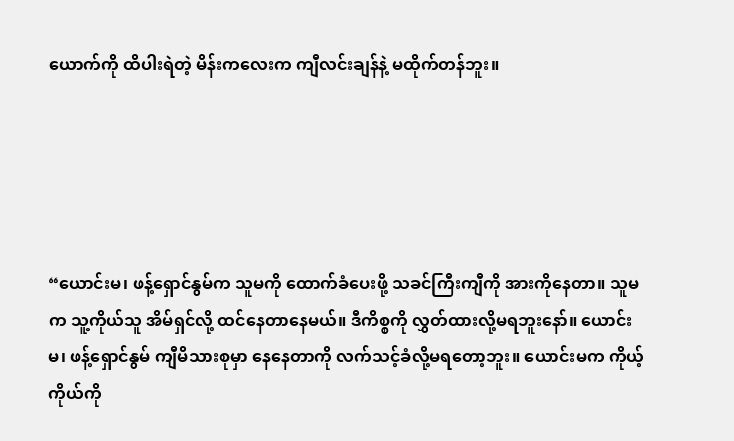ယောက်ကို ထိပါးရဲတဲ့ မိန်းကလေးက ကျီလင်းချန်နဲ့ မထိုက်တန်ဘူး။





“ယောင်းမ၊ ဖန့်ရှောင်နွမ်က သူမကို‌ ထောက်ခံပေးဖို့ သခင်ကြီးကျီကို အားကိုနေတာ။ သူမက သူ့ကိုယ်သူ အိမ်ရှင်လို့ ထင်နေတာနေမယ်။ ဒီကိစ္စကို လွှတ်ထားလို့မရဘူးနော်။ ယောင်းမ၊ ဖန့်ရှောင်နွမ် ကျီမိသားစုမှာ နေနေတာကို လက်သင့်ခံလို့မရတော့ဘူး။ ယောင်းမက ကိုယ့်ကိုယ်ကို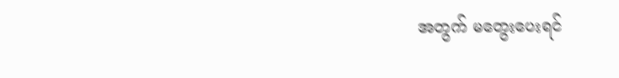အတွက် မတွေးပေးရင်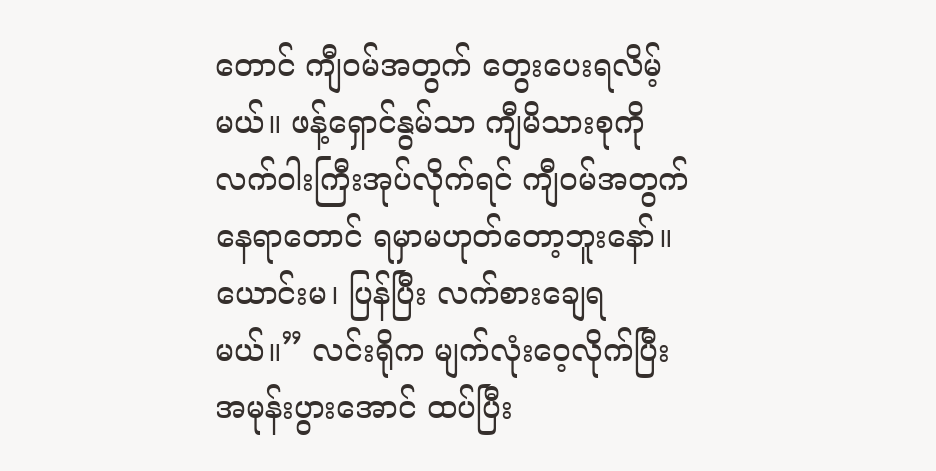တောင် ကျီဝမ်အတွက် တွေးပေးရလိမ့်မယ်။ ဖန့်ရှောင်နွမ်သာ ကျီမိသားစုကို လက်ဝါးကြီးအုပ်လိုက်ရင် ကျီဝမ်အတွက် နေရာတောင် ရမှာမဟုတ်တော့ဘူးနော်။ ယောင်းမ၊ ပြန်ပြီး လက်စားချေရမယ်။” လင်းရိုက မျက်လုံးဝေ့လိုက်ပြီး အမုန်းပွားအောင် ထပ်ပြီး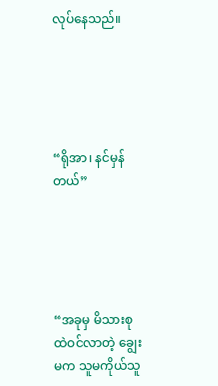လုပ်နေသည်။





“ရိုအာ၊ နင်မှန်တယ်”





“အခုမှ မိသားစုထဲဝင်လာတဲ့ ချွေးမက သူမကိုယ်သူ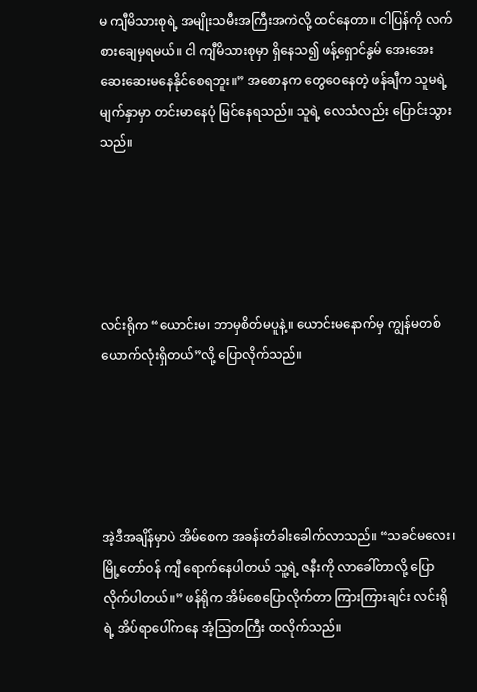မ ကျီမိသားစုရဲ့ အမျိုးသမီးအကြီးအကဲလို့ ထင်နေတာ။ ငါပြန်ကို လက်စားချေမှရမယ်။ ငါ ကျီမိသားစုမှာ ရှိနေသ၍ ဖန့်ရှောင်နွမ် အေးအေးဆေးဆေးမနေနိုင်စေရဘူး။” အစောနက တွေဝေနေတဲ့ ဖန်ချီက သူမရဲ့ မျက်နှာမှာ တင်းမာနေပုံ မြင်နေရသည်။ သူရဲ့ လေသံလည်း ပြောင်းသွားသည်။





လင်းရိုက “ယောင်းမ၊ ဘာမှစိတ်မပူနဲ့။ ယောင်းမနောက်မှ ကျွန်မတစ်ယောက်လုံးရှိတယ်”လို့ ပြောလိုက်သည်။





အဲ့ဒီအချိန်မှာပဲ အိမ်စေက အခန်းတံခါးခေါက်လာသည်။ “သခင်မလေး၊ မြို့တော်ဝန် ကျီ ရောက်နေပါတယ် သူ့ရဲ့ ဇနီးကို လာခေါ်တာလို့ ပြောလိုက်ပါတယ်။” ဖန်ရိုက အိမ်စေပြောလိုက်တာ ကြားကြားချင်း လင်းရိုရဲ့ အိပ်ရာပေါ်ကနေ အံ့ဩတကြီး ထလိုက်သည်။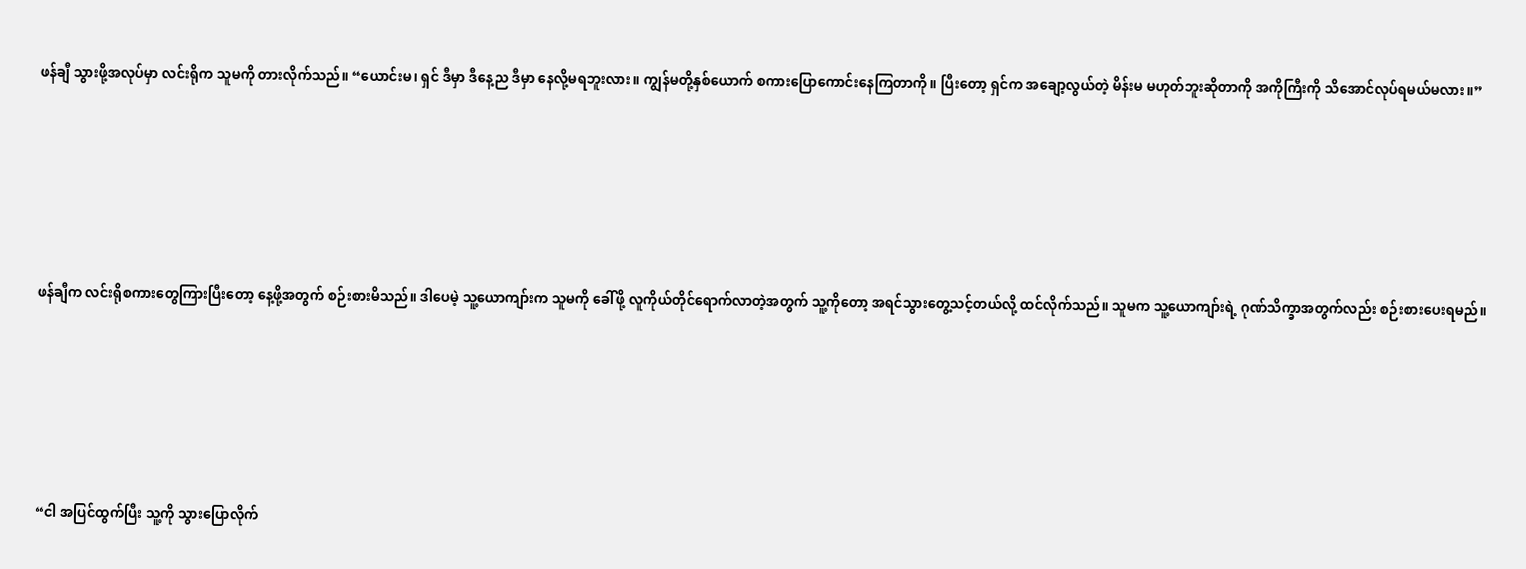ဖန်ချီ သွားဖို့အလုပ်မှာ လင်းရိုက သူမကို တားလိုက်သည်။ “ယောင်းမ၊ ရှင် ဒီမှာ ဒီနေ့ည ဒီမှာ နေလို့မရဘူးလား။ ကျွန်မတို့နှစ်ယောက် စကားပြောကောင်းနေကြတာကို။ ပြီးတော့ ရှင်က အချော့လွယ်တဲ့ မိန်းမ မဟုတ်ဘူးဆိုတာကို အကိုကြီးကို သိအောင်လုပ်ရမယ်မလား။”





ဖန်ချီက လင်းရိုစကားတွေကြားပြီးတော့ နေ့ဖို့အတွက် စဉ်းစားမိသည်။ ဒါပေမဲ့ သူ့ယောကျာ်းက သူမကို ခေါ်ဖို့ လူကိုယ်တိုင်ရောက်လာတဲ့အတွက် သူ့ကိုတော့ အရင်သွားတွေ့သင့်တယ်လို့ ထင်လိုက်သည်။ သူမက သူ့ယောကျာ်းရဲ့ ဂုဏ်သိက္ခာအတွက်လည်း စဉ်းစားပေးရမည်။





“ငါ အပြင်ထွက်ပြီး သူ့ကို သွားပြောလိုက်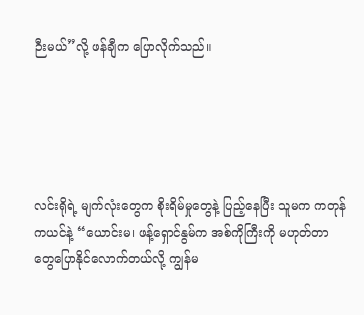ဉီးမယ်”လို့ ဖန်ချီက ပြောလိုက်သည်။





လင်းရိုရဲ့ မျက်လုံးတွေက စိုးရိမ်မှုတွေနဲ့ ပြည့်နေပြီး သူမက ကတုန်ကယင်နဲ့ “ယောင်းမ၊ ဖန့်ရှောင်နွမ်က အစ်ကိုကြီးကို မဟုတ်တာတွေပြောနိုင်လောက်တယ်လို့ ကျွန်မ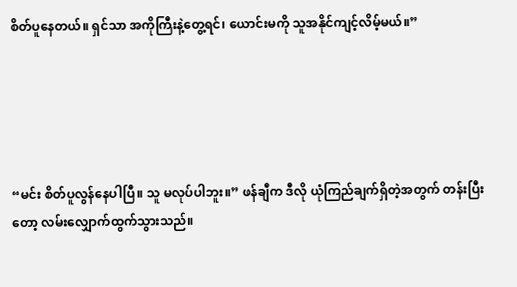စိတ်ပူနေတယ်။ ရှင်သာ အကိုကြီးနဲ့တွေ့ရင်၊ ယောင်းမကို သူအနိုင်ကျင့်လိမ့်မယ်။”





“မင်း စိတ်ပူလွန်နေပါပြီ။ သူ မလုပ်ပါဘူး။” ဖန်ချီက ဒီလို ယုံကြည်ချက်ရှိတဲ့အတွက် တန်းပြီးတော့ လမ်းလျှောက်ထွက်သွားသည်။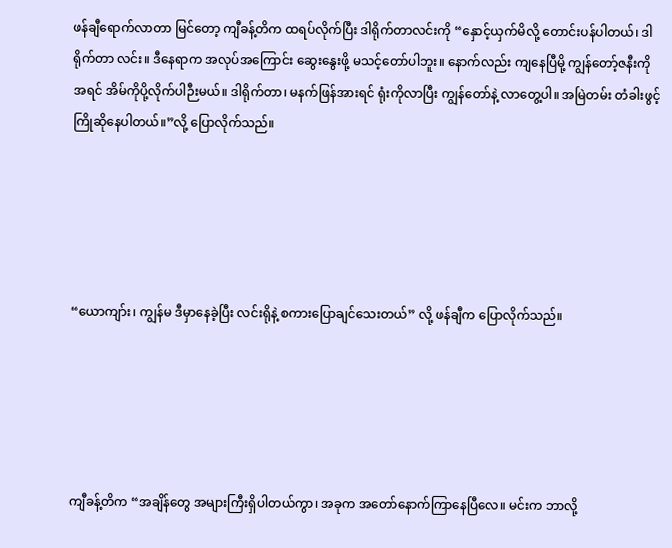ဖန်ချီရောက်လာတာ မြင်တော့ ကျီခန့်တိက ထရပ်လိုက်ပြီး ဒါရိုက်တာလင်းကို “နှောင့်ယှက်မိလို့ တောင်းပန်ပါတယ်၊ ဒါရိုက်တာ လင်း။ ဒီနေရာက အလုပ်အကြောင်း ဆွေးနွေးဖို့ မသင့်တော်ပါဘူး။ နောက်လည်း ကျနေပြီမို့ ကျွန်တော့်ဇနီးကို အရင် အိမ်ကိုပို့လိုက်ပါဉီးမယ်။ ဒါရိုက်တာ၊ မနက်ဖြန်အားရင် ရုံးကိုလာပြီး ကျွန်တော်နဲ့ လာတွေ့ပါ။ အမြဲတမ်း တံခါးဖွင့် ကြိုဆိုနေပါတယ်။”လို့ ပြောလိုက်သည်။





“ယောကျာ်း၊ ကျွန်မ ဒီမှာနေခဲ့ပြီး လင်းရိုနဲ့ စကားပြောချင်သေးတယ်” လို့ ဖန်ချီက ပြောလိုက်သည်။





ကျီခန့်တိက “အချိန်တွေ အများကြီးရှိပါတယ်ကွာ၊ အခုက အတော်နောက်ကြာနေပြီလေ။ မင်းက ဘာလို့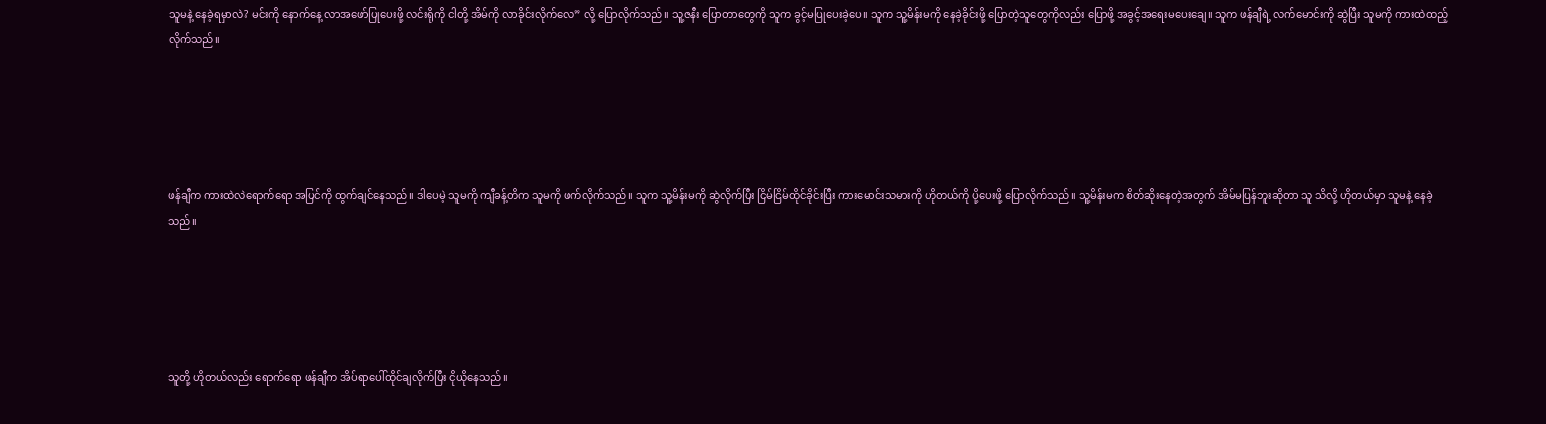သူမနဲ့ နေခဲ့ရမှာလဲ? မင်းကို နောက်နေ့ လာအဖော်ပြုပေးဖို့ လင်းရိုကို ငါတို့ အိမ်ကို လာခိုင်းလိုက်လေ” လို့ ပြောလိုက်သည်။ သူ့ဇနီး ပြောတာတွေကို သူက ခွင့်မပြုပေးခဲ့ပေ။ သူက သူ့မိန်းမကို နေခဲ့ခိုင်းဖို့ ပြောတဲ့သူတွေကိုလည်း ပြောဖို့ အခွင့်အရေးမပေးချေ။ သူက ဖန်ချီရဲ့ လက်မောင်းကို ဆွဲပြီး သူမကို ကားထဲထည့်လိုက်သည်။





ဖန်ချီက ကားထဲလဲရောက်ရော အပြင်ကို ထွက်ချင်နေသည်။ ဒါပေမဲ့ သူမကို ကျီခန့်တိက သူမကို ဖက်လိုက်သည်။ သူက သူ့မိန်းမကို ဆွဲလိုက်ပြီး ငြိမ်ငြိမ်ထိုင်ခိုင်းပြီး ကားမောင်းသမားကို ဟိုတယ်ကို ပို့ပေးဖို့ ပြောလိုက်သည်။ သူ့မိန်းမက စိတ်ဆိုးနေတဲ့အတွက် အိမ်မပြန်ဘူးဆိုတာ သူ သိလို့ ဟိုတယ်မှာ သူမနဲ့ နေခဲ့သည်။





သူတို့ ဟိုတယ်လည်း ရောက်ရော ဖန်ချီက အိပ်ရာပေါ်ထိုင်ချလိုက်ပြီး ငိုယိုနေသည်။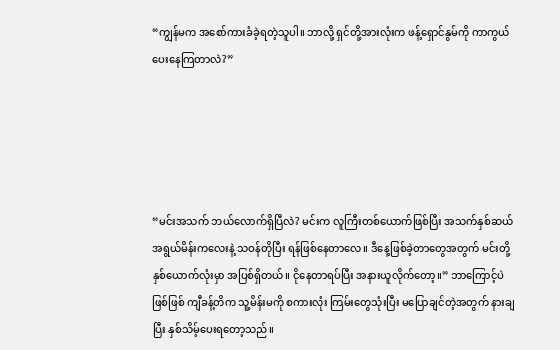“ကျွန်မက အစော်ကားခံခဲ့ရတဲ့သူပါ။ ဘာလို့ ရှင်တို့အားလုံးက ဖန့်ရှောင်နွမ်ကို ကာကွယ်ပေးနေကြတာလဲ?”





“မင်းအသက် ဘယ်လောက်ရှိပြီလဲ? မင်းက လူကြီးတစ်ယောက်ဖြစ်ပြီး အသက်နှစ်ဆယ် အရွယ်မိန်းကလေးနဲ့ သဝန်တိုပြီး ရန်ဖြစ်နေတာလေ။ ဒီနေ့ဖြစ်ခဲ့တာတွေအတွက် မင်းတို့နှစ်ယောက်လုံးမှာ အပြစ်ရှိတယ်။ ငိုနေတာရပ်ပြီး အနားယူလိုက်တော့။” ဘာကြောင့်ပဲဖြစ်ဖြစ် ကျီခန့်တိက သူ့မိန်းမကို စကားလုံး ကြမ်းတွေသုံးပြီး မပြောချင်တဲ့အတွက် နားချပြီး နှစ်သိမ့်ပေးရတော့သည်။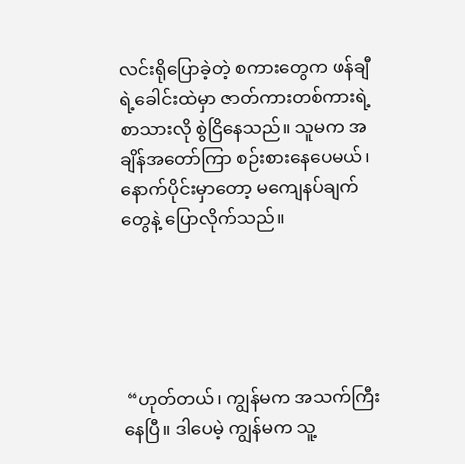လင်းရိုပြောခဲ့တဲ့ စကားတွေက ဖန်ချီရဲ့ခေါင်းထဲမှာ ဇာတ်ကားတစ်ကားရဲ့ စာသားလို စွဲငြိနေသည်။ သူမက အချိန်အတော်ကြာ စဉ်းစားနေပေမယ်၊ နောက်ပိုင်းမှာတော့ မကျေနပ်ချက်တွေနဲ့ ပြောလိုက်သည်။





 “ဟုတ်တယ်၊ ကျွန်မက အသက်ကြီးနေပြီ။ ဒါပေမဲ့ ကျွန်မက သူ့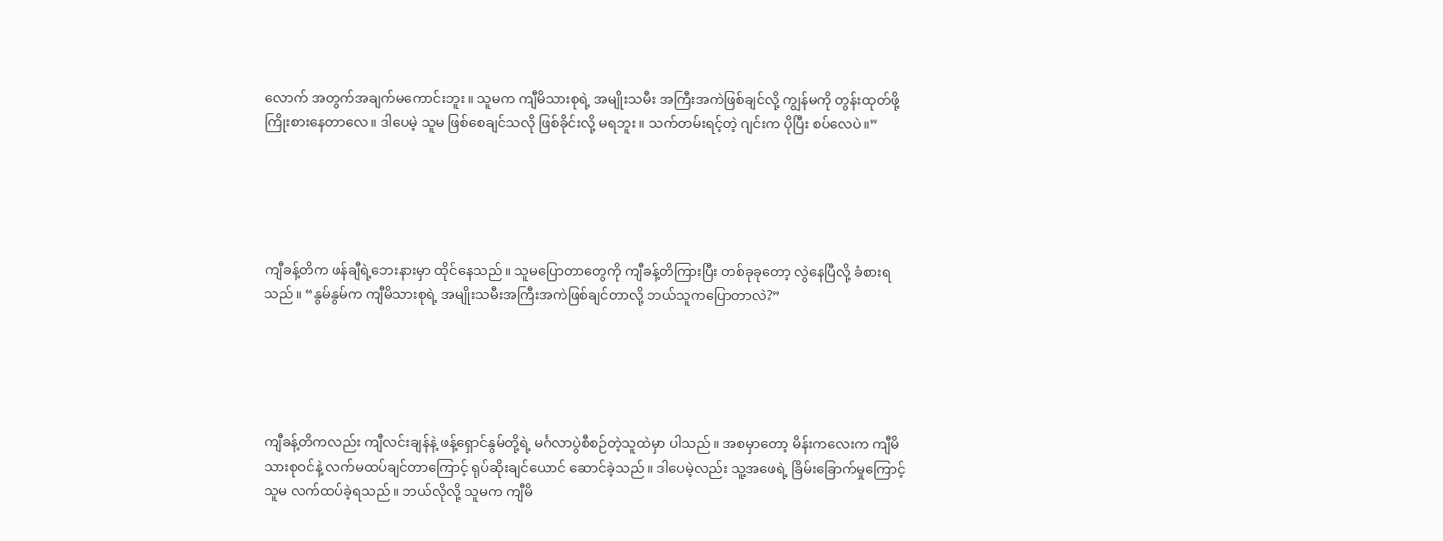လောက် အတွက်အချက်မကောင်းဘူး။ သူမက ကျီမိသားစုရဲ့ အမျိုးသမီး အကြီးအကဲဖြစ်ချင်လို့ ကျွန်မကို တွန်းထုတ်ဖို့ ကြိုးစားနေတာလေ။ ဒါပေမဲ့ သူမ ဖြစ်စေချင်သလို ဖြစ်ခိုင်းလို့ မရဘူး။ သက်တမ်းရင့်တဲ့ ဂျင်းက ပိုပြီး စပ်လေပဲ။”





ကျီခန့်တိက ဖန်ချီရဲ့ဘေးနားမှာ ထိုင်နေသည်။ သူမပြောတာတွေကို ကျီခန့်တိကြားပြီး တစ်ခုခုတော့ လွဲနေပြီလို့ ခံစားရသည်။ “နွမ်နွမ်က ကျီမိသားစုရဲ့ အမျိုးသမီးအကြီးအကဲဖြစ်ချင်တာလို့ ဘယ်သူကပြောတာလဲ?”





ကျီခန့်တိကလည်း ကျီလင်းချန်နဲ့ ဖန့်ရှောင်နွမ်တို့ရဲ့ မင်္ဂလာပွဲစီစဉ်တဲ့သူထဲမှာ ပါသည်။ အစမှာတော့ မိန်းကလေးက ကျီမိသားစုဝင်နဲ့ လက်မထပ်ချင်တာကြောင့် ရုပ်ဆိုးချင်ယောင် ဆောင်ခဲ့သည်။ ဒါပေမဲ့လည်း သူ့အဖေရဲ့ ခြိမ်းခြောက်မှုကြောင့် သူမ လက်ထပ်ခဲ့ရသည်။ ဘယ်လိုလို့ သူမက ကျီမိ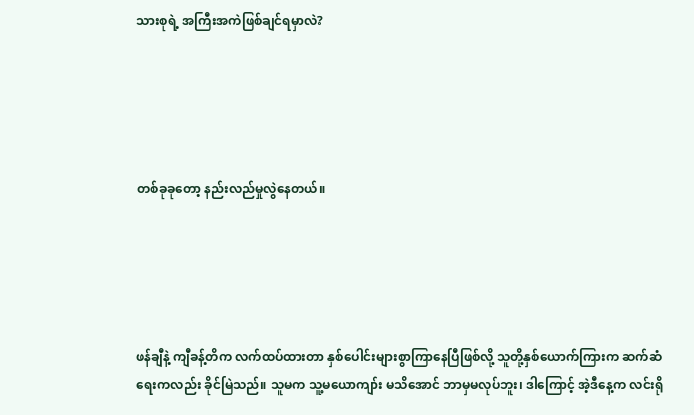သားစုရဲ့ အကြီးအကဲဖြစ်ချင်ရမှာလဲ?





တစ်ခုခုတော့ နည်းလည်မှုလွဲနေတယ်။





ဖန်ချီနဲ့ ကျီခန့်တိက လက်ထပ်ထားတာ နှစ်ပေါင်းများစွာကြာနေပြီဖြစ်လို့ သူတို့နှစ်ယောက်ကြားက ဆက်ဆံရေးကလည်း ခိုင်မြဲသည်။ သူမက သူ့မယောကျာ်း မသိအောင် ဘာမှမလုပ်ဘူး၊ ဒါကြောင့် အဲ့ဒီနေ့က လင်းရို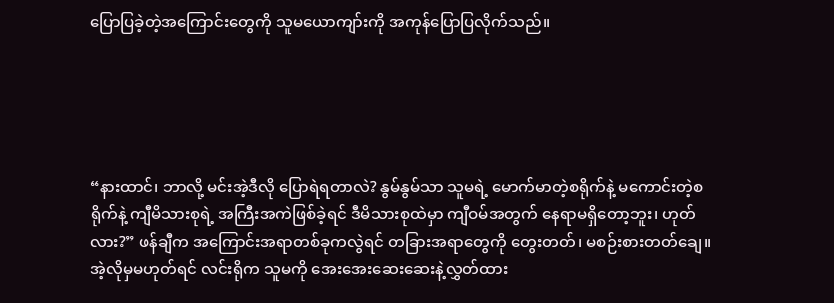ပြောပြခဲ့တဲ့အကြောင်းတွေကို သူမယောကျာ်းကို အကုန်ပြောပြလိုက်သည်။





“နားထာင်၊ ဘာလို့ မင်းအဲ့ဒီလို ပြောရဲရတာလဲ? နွမ်နွမ်သာ သူမရဲ့ မောက်မာတဲ့စရိုက်နဲ့ မကောင်းတဲ့စရိုက်နဲ့ ကျီမိသားစုရဲ့ အကြီးအကဲဖြစ်ခဲ့ရင် ဒီမိသားစုထဲမှာ ကျီဝမ်အတွက် နေရာမရှိတော့ဘူး၊ ဟုတ်လား?” ဖန်ချီက အကြောင်းအရာတစ်ခုကလွဲရင် တခြားအရာတွေကို တွေးတတ်၊ မစဉ်းစားတတ်ချေ။ အဲ့လိုမှမဟုတ်ရင် လင်းရိုက သူမကို အေးအေးဆေးဆေးနဲ့လွှတ်ထား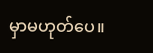မှာမဟုတ်ပေ။